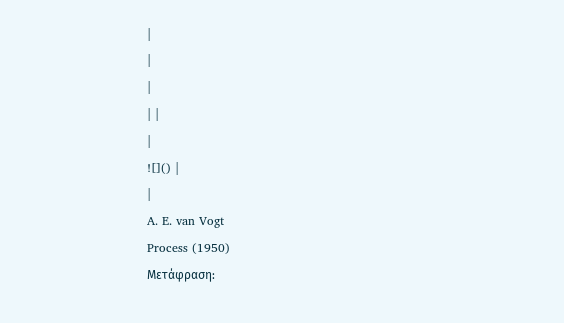|
|
|
| |
|
![]() |
|
A. E. van Vogt
Process (1950)
Μετάφραση: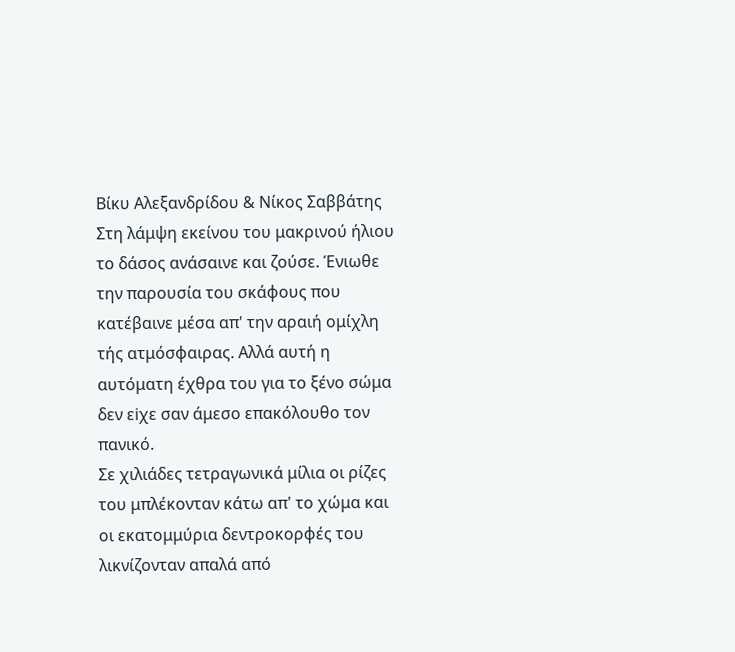Βίκυ Αλεξανδρίδου & Νίκος Σαββάτης
Στη λάμψη εκείνου του μακρινού ήλιου το δάσος ανάσαινε και ζούσε. Ένιωθε την παρουσία του σκάφους που κατέβαινε μέσα απ' την αραιή ομίχλη τής ατμόσφαιρας. Αλλά αυτή η αυτόματη έχθρα του για το ξένο σώμα δεν εiχε σαν άμεσο επακόλουθο τον πανικό.
Σε χιλιάδες τετραγωνικά μίλια οι ρίζες του μπλέκονταν κάτω απ' το χώμα και οι εκατομμύρια δεντροκορφές του λικνίζονταν απαλά από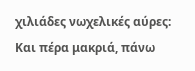χιλιάδες νωχελικές αύρες: Και πέρα μακριά, πάνω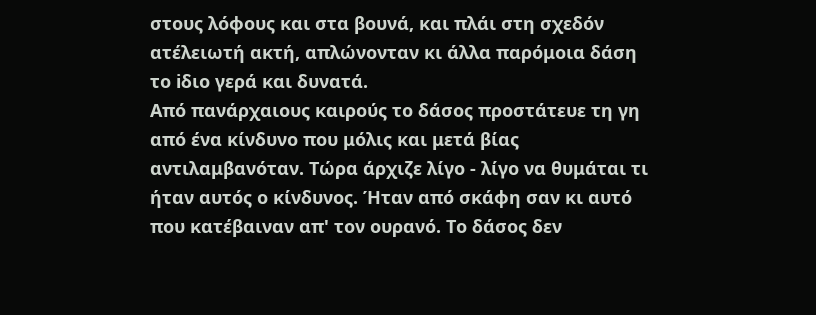στους λόφους και στα βουνά, και πλάι στη σχεδόν ατέλειωτή ακτή, απλώνονταν κι άλλα παρόμοια δάση το iδιο γερά και δυνατά.
Από πανάρχαιους καιρούς το δάσος προστάτευε τη γη από ένα κίνδυνο που μόλις και μετά βίας αντιλαμβανόταν. Τώρα άρχιζε λίγο - λίγο να θυμάται τι ήταν αυτός ο κίνδυνος. Ήταν από σκάφη σαν κι αυτό που κατέβαιναν απ' τον ουρανό. Το δάσος δεν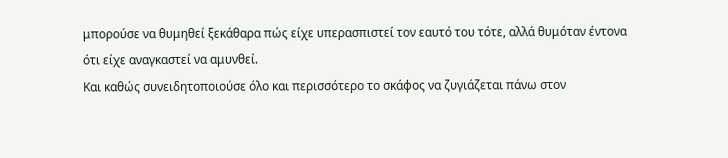μπορούσε να θυμηθεί ξεκάθαρα πώς είχε υπερασπιστεί τον εαυτό του τότε, αλλά θυμόταν έντονα ότι είχε αναγκαστεί να αμυνθεί.
Και καθώς συνειδητοποιούσε όλο και περισσότερο το σκάφος να ζυγιάζεται πάνω στον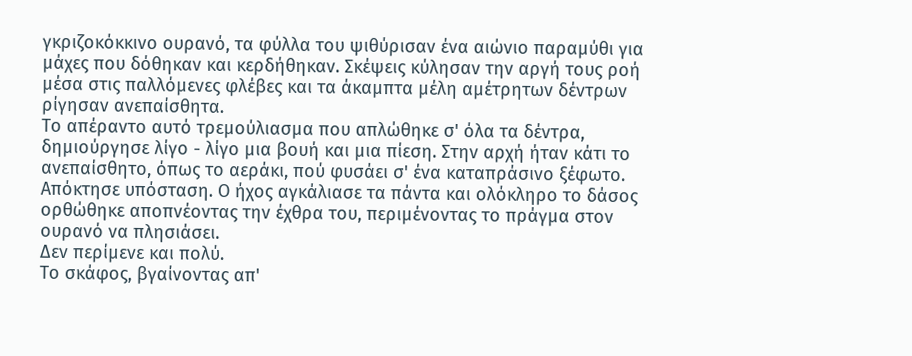γκριζοκόκκινο ουρανό, τα φύλλα του ψιθύρισαν ένα αιώνιο παραμύθι για μάχες που δόθηκαν και κερδήθηκαν. Σκέψεις κύλησαν την αργή τους ροή μέσα στις παλλόμενες φλέβες και τα άκαμπτα μέλη αμέτρητων δέντρων ρίγησαν ανεπαίσθητα.
Το απέραντο αυτό τρεμούλιασμα που απλώθηκε σ' όλα τα δέντρα, δημιούργησε λίγο - λίγο μια βουή και μια πίεση. Στην αρχή ήταν κάτι το ανεπαίσθητο, όπως το αεράκι, πού φυσάει σ' ένα καταπράσινο ξέφωτο.
Απόκτησε υπόσταση. Ο ήχος αγκάλιασε τα πάντα και ολόκληρο το δάσος ορθώθηκε αποπνέοντας την έχθρα του, περιμένοντας το πράγμα στον ουρανό να πλησιάσει.
Δεν περίμενε και πολύ.
Το σκάφος, βγαίνοντας απ'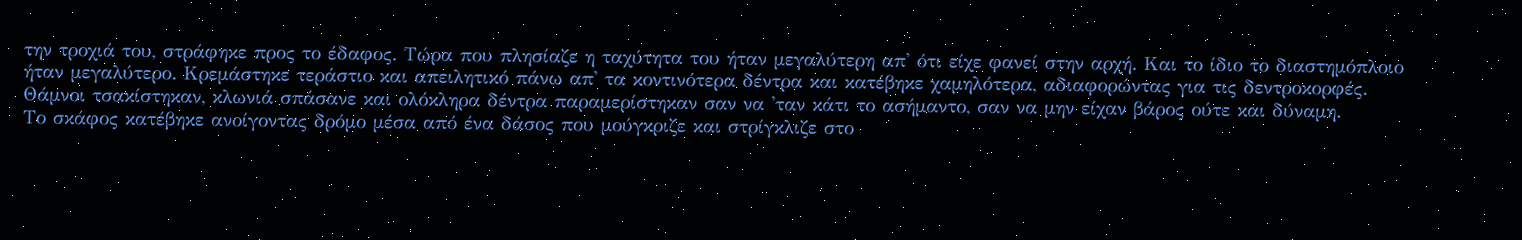την τροχιά του, στράφηκε προς το έδαφος. Τώρα που πλησίαζε η ταχύτητα του ήταν μεγαλύτερη απ' ότι είχε φανεί στην αρχή. Και το ίδιο το διαστημόπλοιο ήταν μεγαλύτερο. Κρεμάστηκε τεράστιο και απειλητικό πάνω απ' τα κοντινότερα δέντρα και κατέβηκε χαμηλότερα, αδιαφορώντας για τις δεντροκορφές. Θάμνοι τσακίστηκαν, κλωνιά σπάσανε και ολόκληρα δέντρα παραμερίστηκαν σαν να 'ταν κάτι το ασήμαντο, σαν να μην είχαν βάρος ούτε και δύναμη.
Το σκάφος κατέβηκε ανοίγοντας δρόμο μέσα από ένα δάσος που μούγκριζε και στρίγκλιζε στο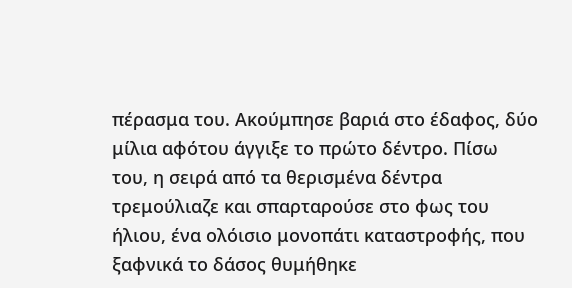πέρασμα του. Ακούμπησε βαριά στο έδαφος, δύο μίλια αφότου άγγιξε το πρώτο δέντρο. Πίσω του, η σειρά από τα θερισμένα δέντρα τρεμούλιαζε και σπαρταρούσε στο φως του ήλιου, ένα ολόισιο μονοπάτι καταστροφής, που ξαφνικά το δάσος θυμήθηκε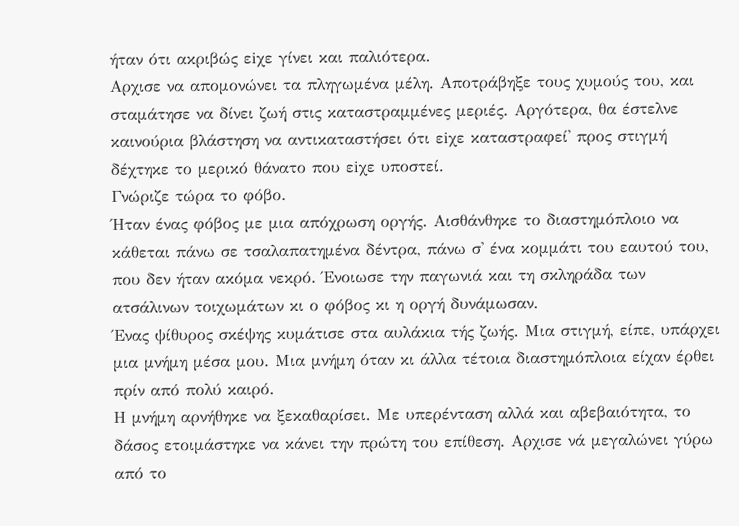ήταν ότι ακριβώς εiχε γίνει και παλιότερα.
Αρχισε να απομονώνει τα πληγωμένα μέλη. Αποτράβηξε τους χυμούς του, και σταμάτησε να δίνει ζωή στις καταστραμμένες μεριές. Αργότερα, θα έστελνε καινούρια βλάστηση να αντικαταστήσει ότι εiχε καταστραφεί' προς στιγμή δέχτηκε το μερικό θάνατο που εiχε υποστεί.
Γνώριζε τώρα το φόβο.
Ήταν ένας φόβος με μια απόχρωση οργής. Αισθάνθηκε το διαστημόπλοιο να κάθεται πάνω σε τσαλαπατημένα δέντρα, πάνω σ' ένα κομμάτι του εαυτού του, που δεν ήταν ακόμα νεκρό. Ένοιωσε την παγωνιά και τη σκληράδα των ατσάλινων τοιχωμάτων κι ο φόβος κι η οργή δυνάμωσαν.
Ένας ψίθυρος σκέψης κυμάτισε στα αυλάκια τής ζωής. Μια στιγμή, είπε, υπάρχει μια μνήμη μέσα μου. Μια μνήμη όταν κι άλλα τέτοια διαστημόπλοια είχαν έρθει πρίν από πολύ καιρό.
Η μνήμη αρνήθηκε να ξεκαθαρίσει. Με υπερένταση αλλά και αβεβαιότητα, το δάσος ετοιμάστηκε να κάνει την πρώτη του επίθεση. Αρχισε νά μεγαλώνει γύρω από το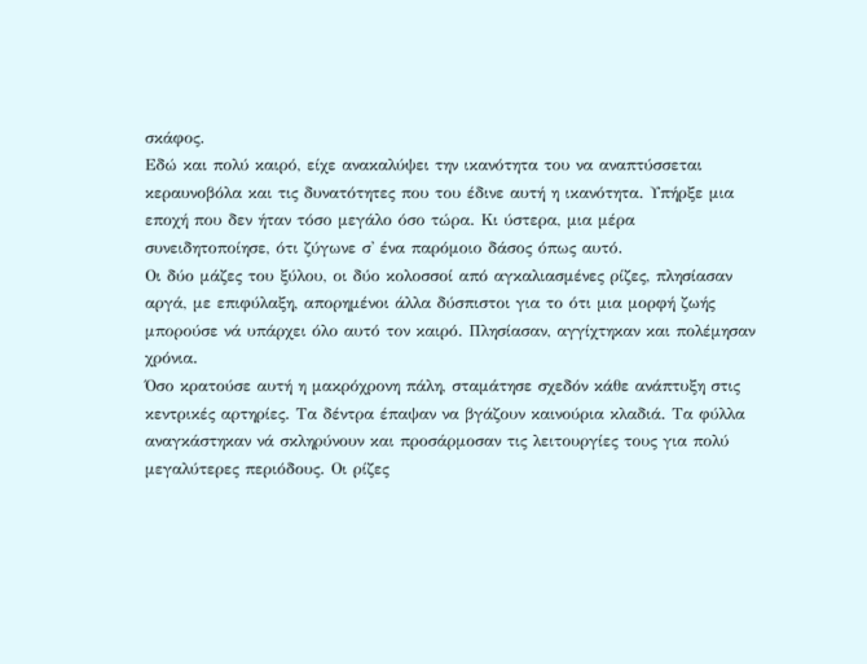σκάφος.
Εδώ και πολύ καιρό, είχε ανακαλύψει την ικανότητα του να αναπτύσσεται κεραυνοβόλα και τις δυνατότητες που του έδινε αυτή η ικανότητα. Υπήρξε μια εποχή που δεν ήταν τόσο μεγάλο όσο τώρα. Κι ύστερα, μια μέρα συνειδητοποίησε, ότι ζύγωνε σ' ένα παρόμοιο δάσος όπως αυτό.
Οι δύο μάζες του ξύλου, οι δύο κολοσσοί από αγκαλιασμένες ρίζες, πλησίασαν αργά, με επιφύλαξη, απορημένοι άλλα δύσπιστοι για το ότι μια μορφή ζωής μπορούσε νά υπάρχει όλο αυτό τον καιρό. Πλησίασαν, αγγίχτηκαν και πολέμησαν χρόνια.
Όσο κρατούσε αυτή η μακρόχρονη πάλη, σταμάτησε σχεδόν κάθε ανάπτυξη στις κεντρικές αρτηρίες. Τα δέντρα έπαψαν να βγάζουν καινούρια κλαδιά. Τα φύλλα αναγκάστηκαν νά σκληρύνουν και προσάρμοσαν τις λειτουργίες τους για πολύ μεγαλύτερες περιόδους. Οι ρίζες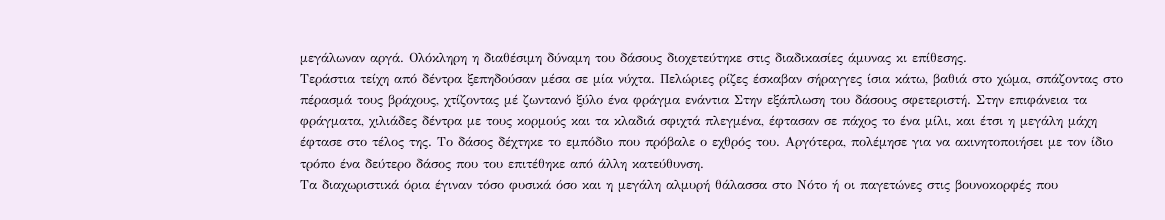μεγάλωναν αργά. Ολόκληρη η διαθέσιμη δύναμη του δάσους διοχετεύτηκε στις διαδικασίες άμυνας κι επίθεσης.
Τεράστια τείχη από δέντρα ξεπηδούσαν μέσα σε μία νύχτα. Πελώριες ρίζες έσκαβαν σήραγγες ίσια κάτω, βαθιά στο χώμα, σπάζοντας στο πέρασμά τους βράχους, χτίζοντας μέ ζωντανό ξύλο ένα φράγμα ενάντια Στην εξάπλωση του δάσους σφετεριστή. Στην επιφάνεια τα φράγματα, χιλιάδες δέντρα με τους κορμούς και τα κλαδιά σφιχτά πλεγμένα, έφτασαν σε πάχος το ένα μίλι, και έτσι η μεγάλη μάχη έφτασε στο τέλος της. Το δάσος δέχτηκε το εμπόδιο που πρόβαλε ο εχθρός του. Αργότερα, πολέμησε για να ακινητοποιήσει με τον ίδιο τρόπο ένα δεύτερο δάσος που του επιτέθηκε από άλλη κατεύθυνση.
Τα διαχωριστικά όρια έγιναν τόσο φυσικά όσο και η μεγάλη αλμυρή θάλασσα στο Νότο ή οι παγετώνες στις βουνοκορφές που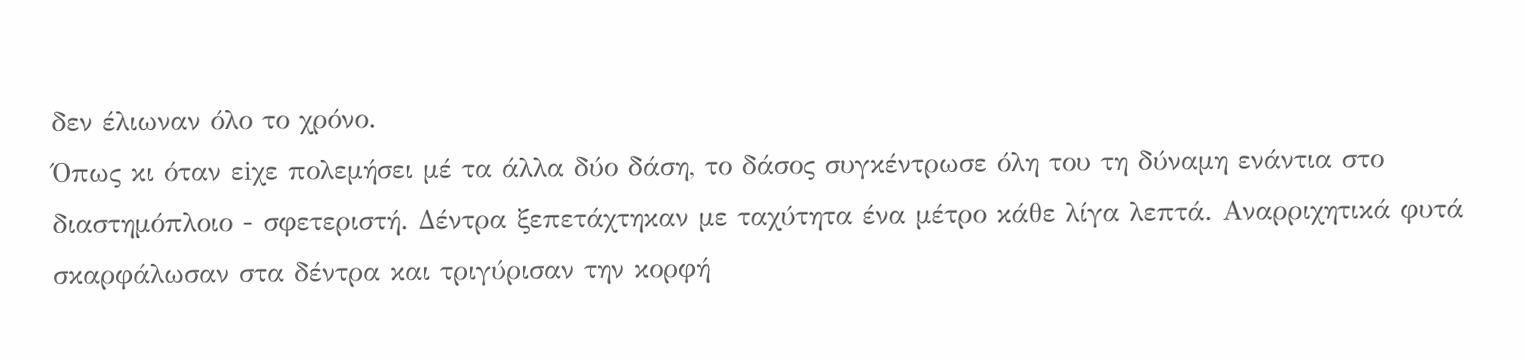δεν έλιωναν όλο το χρόνο.
Όπως κι όταν εiχε πολεμήσει μέ τα άλλα δύο δάση, το δάσος συγκέντρωσε όλη του τη δύναμη ενάντια στο διαστημόπλοιο - σφετεριστή. Δέντρα ξεπετάχτηκαν με ταχύτητα ένα μέτρο κάθε λίγα λεπτά. Αναρριχητικά φυτά σκαρφάλωσαν στα δέντρα και τριγύρισαν την κορφή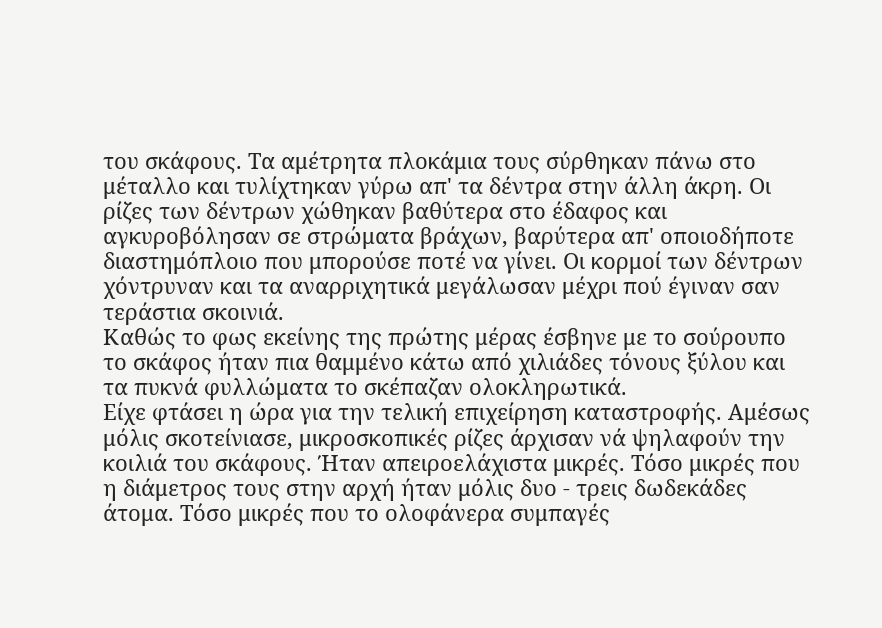του σκάφους. Τα αμέτρητα πλοκάμια τους σύρθηκαν πάνω στο μέταλλο και τυλίχτηκαν γύρω απ' τα δέντρα στην άλλη άκρη. Οι ρίζες των δέντρων χώθηκαν βαθύτερα στο έδαφος και αγκυροβόλησαν σε στρώματα βράχων, βαρύτερα απ' οποιοδήποτε διαστημόπλοιο που μπορούσε ποτέ να γίνει. Οι κορμοί των δέντρων χόντρυναν και τα αναρριχητικά μεγάλωσαν μέχρι πού έγιναν σαν τεράστια σκοινιά.
Καθώς το φως εκείνης της πρώτης μέρας έσβηνε με το σούρουπο το σκάφος ήταν πια θαμμένο κάτω από χιλιάδες τόνους ξύλου και τα πυκνά φυλλώματα το σκέπαζαν ολοκληρωτικά.
Είχε φτάσει η ώρα για την τελική επιχείρηση καταστροφής. Αμέσως μόλις σκοτείνιασε, μικροσκοπικές ρίζες άρχισαν νά ψηλαφούν την κοιλιά του σκάφους. Ήταν απειροελάχιστα μικρές. Τόσο μικρές που η διάμετρος τους στην αρχή ήταν μόλις δυο - τρεις δωδεκάδες άτομα. Τόσο μικρές που το ολοφάνερα συμπαγές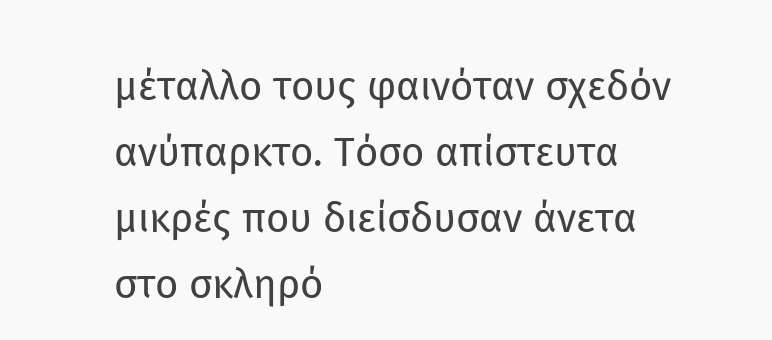μέταλλο τους φαινόταν σχεδόν ανύπαρκτο. Τόσο απίστευτα μικρές που διείσδυσαν άνετα στο σκληρό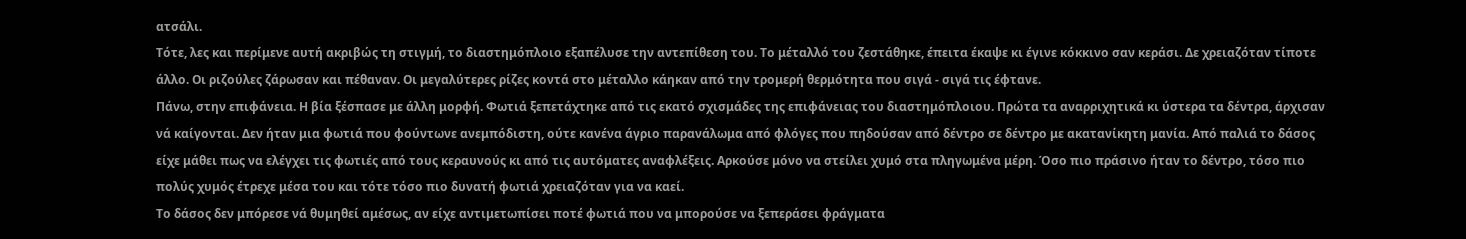ατσάλι.
Τότε, λες και περίμενε αυτή ακριβώς τη στιγμή, το διαστημόπλοιο εξαπέλυσε την αντεπίθεση του. Το μέταλλό του ζεστάθηκε, έπειτα έκαψε κι έγινε κόκκινο σαν κεράσι. Δε χρειαζόταν τίποτε άλλο. Οι ριζούλες ζάρωσαν και πέθαναν. Οι μεγαλύτερες ρίζες κοντά στο μέταλλο κάηκαν από την τρομερή θερμότητα που σιγά - σιγά τις έφτανε.
Πάνω, στην επιφάνεια. Η βία ξέσπασε με άλλη μορφή. Φωτιά ξεπετάχτηκε από τις εκατό σχισμάδες της επιφάνειας του διαστημόπλοιου. Πρώτα τα αναρριχητικά κι ύστερα τα δέντρα, άρχισαν νά καίγονται. Δεν ήταν μια φωτιά που φούντωνε ανεμπόδιστη, ούτε κανένα άγριο παρανάλωμα από φλόγες που πηδούσαν από δέντρο σε δέντρο με ακατανίκητη μανία. Από παλιά το δάσος είχε μάθει πως να ελέγχει τις φωτιές από τους κεραυνούς κι από τις αυτόματες αναφλέξεις. Αρκούσε μόνο να στείλει χυμό στα πληγωμένα μέρη. Όσο πιο πράσινο ήταν το δέντρο, τόσο πιο πολύς χυμός έτρεχε μέσα του και τότε τόσο πιο δυνατή φωτιά χρειαζόταν για να καεί.
Το δάσος δεν μπόρεσε νά θυμηθεί αμέσως, αν είχε αντιμετωπίσει ποτέ φωτιά που να μπορούσε να ξεπεράσει φράγματα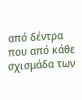από δέντρα που από κάθε σχισμάδα των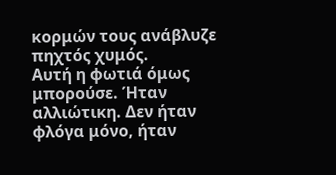κορμών τους ανάβλυζε πηχτός χυμός.
Αυτή η φωτιά όμως μπορούσε. Ήταν αλλιώτικη. Δεν ήταν φλόγα μόνο, ήταν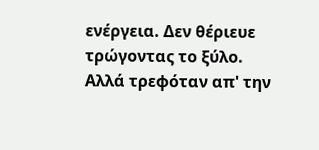ενέργεια. Δεν θέριευε τρώγοντας το ξύλο. Αλλά τρεφόταν απ' την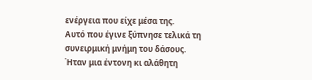ενέργεια που είχε μέσα της.
Αυτό που έγινε ξύπνησε τελικά τη συνειρμική μνήμη του δάσους. Ήταν μια έντονη κι αλάθητη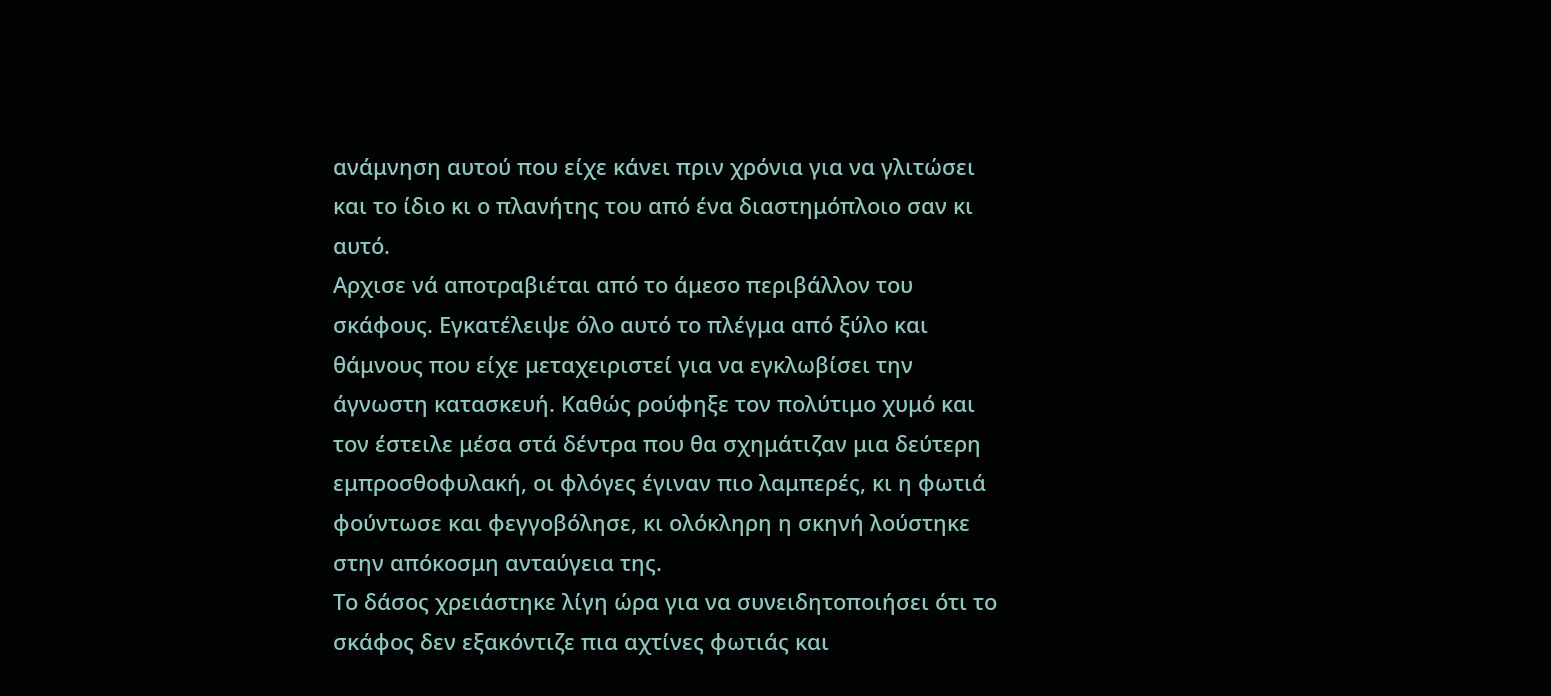ανάμνηση αυτού που είχε κάνει πριν χρόνια για να γλιτώσει και το ίδιο κι ο πλανήτης του από ένα διαστημόπλοιο σαν κι αυτό.
Αρχισε νά αποτραβιέται από το άμεσο περιβάλλον του σκάφους. Εγκατέλειψε όλο αυτό το πλέγμα από ξύλο και θάμνους που είχε μεταχειριστεί για να εγκλωβίσει την άγνωστη κατασκευή. Καθώς ρούφηξε τον πολύτιμο χυμό και τον έστειλε μέσα στά δέντρα που θα σχημάτιζαν μια δεύτερη εμπροσθοφυλακή, οι φλόγες έγιναν πιο λαμπερές, κι η φωτιά φούντωσε και φεγγοβόλησε, κι ολόκληρη η σκηνή λούστηκε στην απόκοσμη ανταύγεια της.
Το δάσος χρειάστηκε λίγη ώρα για να συνειδητοποιήσει ότι το σκάφος δεν εξακόντιζε πια αχτίνες φωτιάς και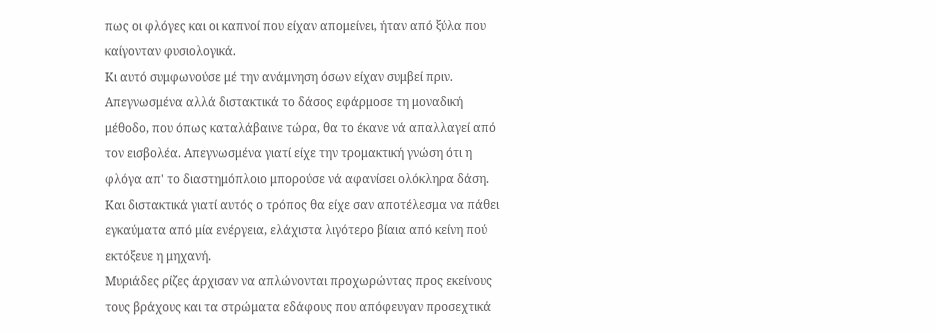πως οι φλόγες και οι καπνοί που είχαν απομείνει, ήταν από ξύλα που καίγονταν φυσιολογικά.
Κι αυτό συμφωνούσε μέ την ανάμνηση όσων είχαν συμβεί πριν. Απεγνωσμένα αλλά διστακτικά το δάσος εφάρμοσε τη μοναδική μέθοδο, που όπως καταλάβαινε τώρα, θα το έκανε νά απαλλαγεί από τον εισβολέα. Απεγνωσμένα γιατί είχε την τρομακτική γνώση ότι η φλόγα απ' το διαστημόπλοιο μπορούσε νά αφανίσει ολόκληρα δάση. Και διστακτικά γιατί αυτός ο τρόπος θα είχε σαν αποτέλεσμα να πάθει εγκαύματα από μία ενέργεια, ελάχιστα λιγότερο βίαια από κείνη πού εκτόξευε η μηχανή.
Μυριάδες ρίζες άρχισαν να απλώνονται προχωρώντας προς εκείνους τους βράχους και τα στρώματα εδάφους που απόφευγαν προσεχτικά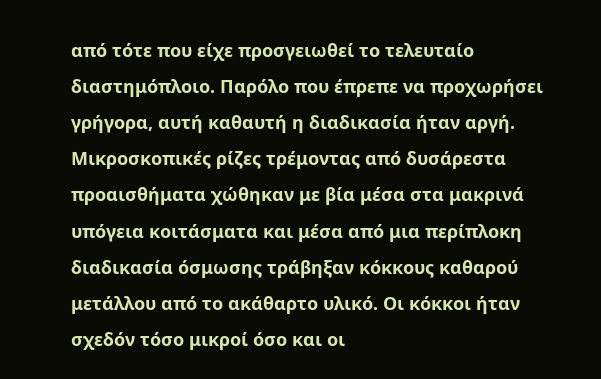από τότε που είχε προσγειωθεί το τελευταίο διαστημόπλοιο. Παρόλο που έπρεπε να προχωρήσει γρήγορα, αυτή καθαυτή η διαδικασία ήταν αργή. Μικροσκοπικές ρίζες τρέμοντας από δυσάρεστα προαισθήματα χώθηκαν με βία μέσα στα μακρινά υπόγεια κοιτάσματα και μέσα από μια περίπλοκη διαδικασία όσμωσης τράβηξαν κόκκους καθαρού μετάλλου από το ακάθαρτο υλικό. Οι κόκκοι ήταν σχεδόν τόσο μικροί όσο και οι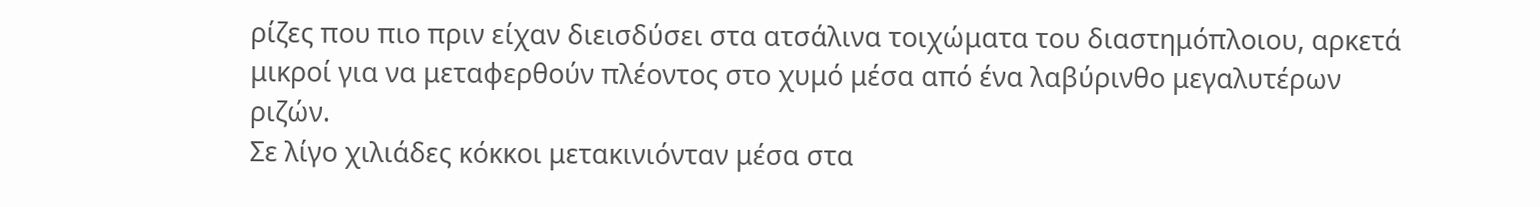ρίζες που πιο πριν είχαν διεισδύσει στα ατσάλινα τοιχώματα του διαστημόπλοιου, αρκετά μικροί για να μεταφερθούν πλέοντος στο χυμό μέσα από ένα λαβύρινθο μεγαλυτέρων ριζών.
Σε λίγο χιλιάδες κόκκοι μετακινιόνταν μέσα στα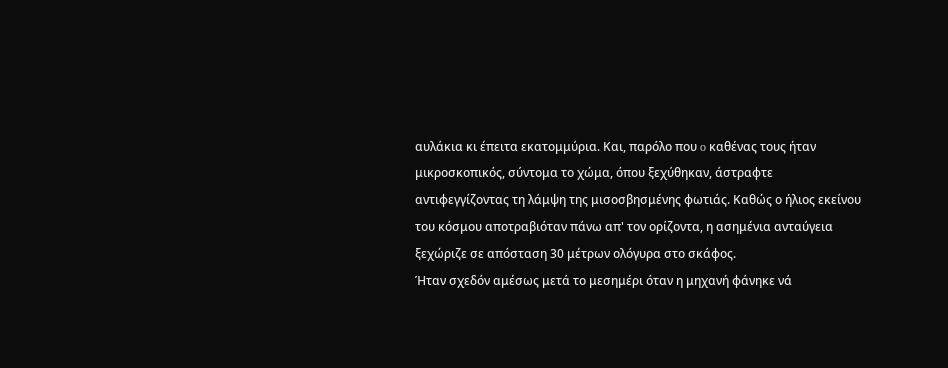αυλάκια κι έπειτα εκατομμύρια. Και, παρόλο που o καθένας τους ήταν μικροσκοπικός, σύντομα το χώμα, όπου ξεχύθηκαν, άστραφτε αντιφεγγίζοντας τη λάμψη της μισοσβησμένης φωτιάς. Καθώς ο ήλιος εκείνου του κόσμου αποτραβιόταν πάνω απ' τον ορίζοντα, η ασημένια ανταύγεια ξεχώριζε σε απόσταση 30 μέτρων ολόγυρα στο σκάφος.
Ήταν σχεδόν αμέσως μετά το μεσημέρι όταν η μηχανή φάνηκε νά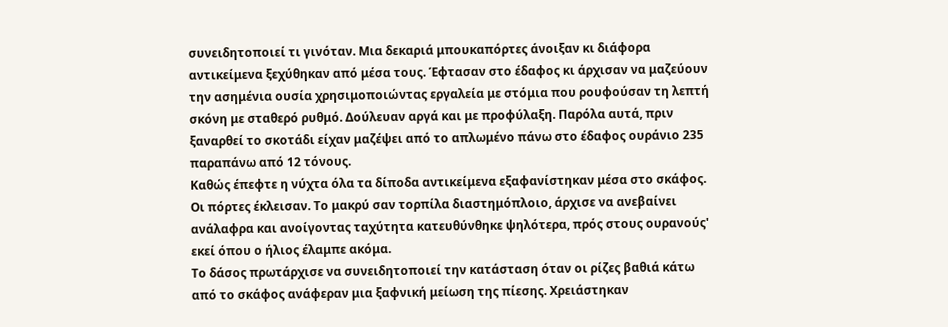συνειδητοποιεί τι γινόταν. Μια δεκαριά μπουκαπόρτες άνοιξαν κι διάφορα αντικείμενα ξεχύθηκαν από μέσα τους. Έφτασαν στο έδαφος κι άρχισαν να μαζεύουν την ασημένια ουσία χρησιμοποιώντας εργαλεία με στόμια που ρουφούσαν τη λεπτή σκόνη με σταθερό ρυθμό. Δούλευαν αργά και με προφύλαξη. Παρόλα αυτά, πριν ξαναρθεί το σκοτάδι είχαν μαζέψει από το απλωμένο πάνω στο έδαφος ουράνιο 235 παραπάνω από 12 τόνους.
Καθώς έπεφτε η νύχτα όλα τα δίποδα αντικείμενα εξαφανίστηκαν μέσα στο σκάφος. Οι πόρτες έκλεισαν. Το μακρύ σαν τορπίλα διαστημόπλοιο, άρχισε να ανεβαίνει ανάλαφρα και ανοίγοντας ταχύτητα κατευθύνθηκε ψηλότερα, πρός στους ουρανούς' εκεί όπου ο ήλιος έλαμπε ακόμα.
Το δάσος πρωτάρχισε να συνειδητοποιεί την κατάσταση όταν οι ρίζες βαθιά κάτω από το σκάφος ανάφεραν μια ξαφνική μείωση της πίεσης. Χρειάστηκαν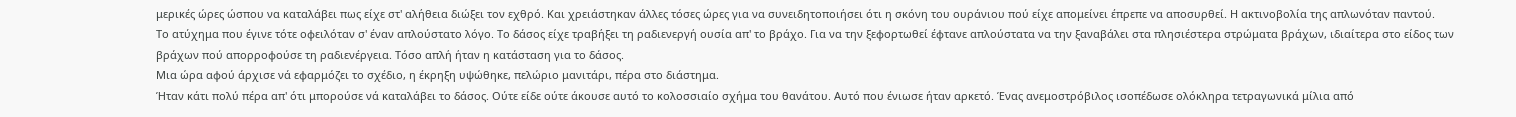μερικές ώρες ώσπου να καταλάβει πως είχε στ' αλήθεια διώξει τον εχθρό. Και χρειάστηκαν άλλες τόσες ώρες για να συνειδητοποιήσει ότι η σκόνη του ουράνιου πού είχε απομείνει έπρεπε να αποσυρθεί. Η ακτινοβολία της απλωνόταν παντού.
Το ατύχημα που έγινε τότε οφειλόταν σ' έναν απλούστατο λόγο. Το δάσος είχε τραβήξει τη ραδιενεργή ουσία απ' το βράχο. Για να την ξεφορτωθεί έφτανε απλούστατα να την ξαναβάλει στα πλησιέστερα στρώματα βράχων, ιδιαίτερα στο είδος των βράχων πού απορροφούσε τη ραδιενέργεια. Τόσο απλή ήταν η κατάσταση για το δάσος.
Μια ώρα αφού άρχισε νά εφαρμόζει το σχέδιο, η έκρηξη υψώθηκε, πελώριο μανιτάρι, πέρα στο διάστημα.
Ήταν κάτι πολύ πέρα απ' ότι μπορούσε νά καταλάβει το δάσος. Ούτε είδε ούτε άκουσε αυτό το κολοσσιαίο σχήμα του θανάτου. Αυτό που ένιωσε ήταν αρκετό. Ένας ανεμοστρόβιλος ισοπέδωσε ολόκληρα τετραγωνικά μίλια από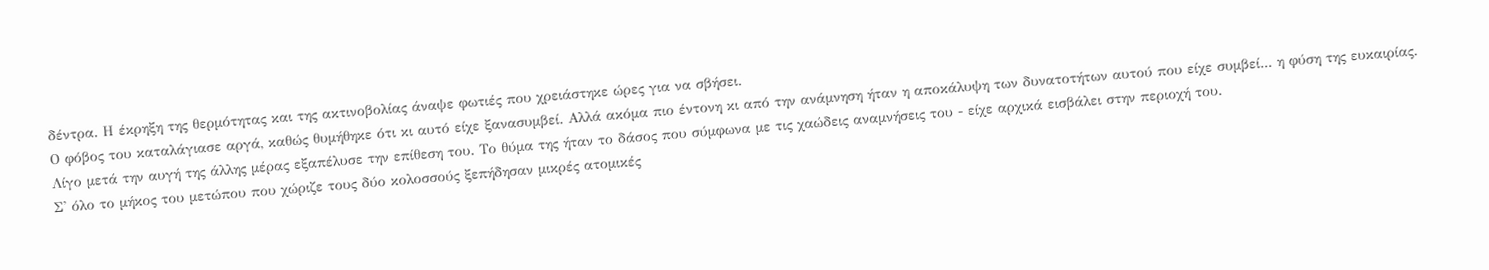δέντρα. Η έκρηξη της θερμότητας και της ακτινοβολίας άναψε φωτιές που χρειάστηκε ώρες για να σβήσει.
Ο φόβος του καταλάγιασε αργά, καθώς θυμήθηκε ότι κι αυτό είχε ξανασυμβεί. Αλλά ακόμα πιο έντονη κι από την ανάμνηση ήταν η αποκάλυψη των δυνατοτήτων αυτού που είχε συμβεί... η φύση της ευκαιρίας.
Λίγο μετά την αυγή της άλλης μέρας εξαπέλυσε την επίθεση του. Το θύμα της ήταν το δάσος που σύμφωνα με τις χαώδεις αναμνήσεις του - είχε αρχικά εισβάλει στην περιοχή του.
Σ' όλο το μήκος του μετώπου που χώριζε τους δύο κολοσσούς ξεπήδησαν μικρές ατομικές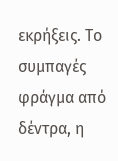εκρήξεις. Το συμπαγές φράγμα από δέντρα, η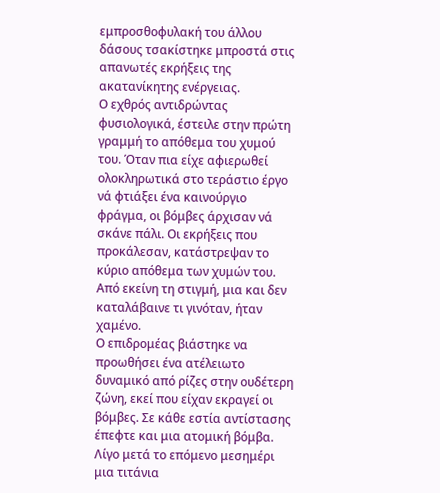εμπροσθοφυλακή του άλλου δάσους τσακίστηκε μπροστά στις απανωτές εκρήξεις της ακατανίκητης ενέργειας.
Ο εχθρός αντιδρώντας φυσιολογικά, έστειλε στην πρώτη γραμμή το απόθεμα του χυμού του. Όταν πια είχε αφιερωθεί ολοκληρωτικά στο τεράστιο έργο νά φτιάξει ένα καινούργιο φράγμα, οι βόμβες άρχισαν νά σκάνε πάλι. Οι εκρήξεις που προκάλεσαν, κατάστρεψαν το κύριο απόθεμα των χυμών του. Από εκείνη τη στιγμή, μια και δεν καταλάβαινε τι γινόταν, ήταν χαμένο.
Ο επιδρομέας βιάστηκε να προωθήσει ένα ατέλειωτο δυναμικό από ρίζες στην ουδέτερη ζώνη, εκεί που είχαν εκραγεί οι βόμβες. Σε κάθε εστία αντίστασης έπεφτε και μια ατομική βόμβα. Λίγο μετά το επόμενο μεσημέρι μια τιτάνια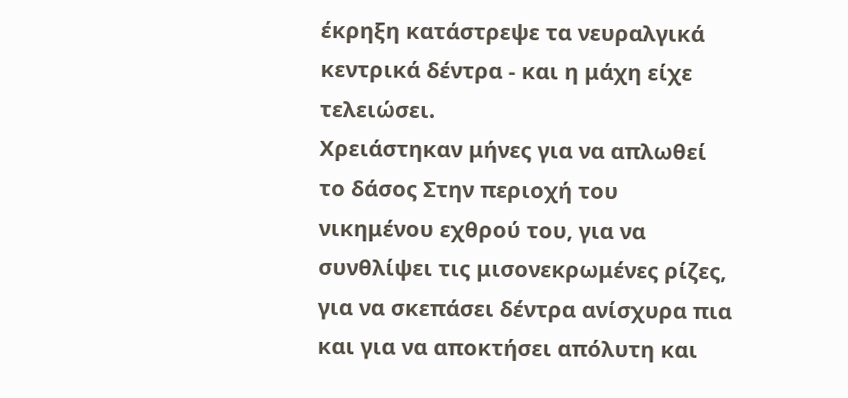έκρηξη κατάστρεψε τα νευραλγικά κεντρικά δέντρα - και η μάχη είχε τελειώσει.
Χρειάστηκαν μήνες για να απλωθεί το δάσος Στην περιοχή του νικημένου εχθρού του, για να συνθλίψει τις μισονεκρωμένες ρίζες, για να σκεπάσει δέντρα ανίσχυρα πια και για να αποκτήσει απόλυτη και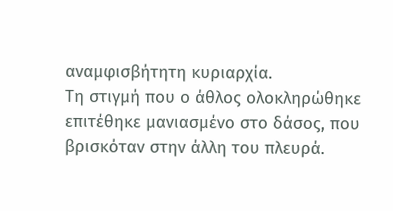αναμφισβήτητη κυριαρχία.
Τη στιγμή που ο άθλος ολοκληρώθηκε επιτέθηκε μανιασμένο στο δάσος, που βρισκόταν στην άλλη του πλευρά.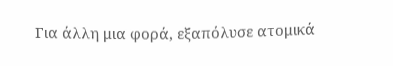Για άλλη μια φορά, εξαπόλυσε ατομικά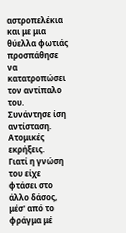αστροπελέκια και με μια θύελλα φωτιάς προσπάθησε να κατατροπώσει τον αντίπαλο του.
Συνάντησε ίση αντίσταση. Ατομικές εκρήξεις.
Γιατί η γνώση του είχε φτάσει στο άλλο δάσος, μέσ' από το φράγμα μέ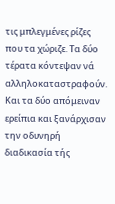τις μπλεγμένες ρίζες που τα χώριζε. Τα δύο τέρατα κόντεψαν νά αλληλοκαταστραφούν. Και τα δύο απόμειναν ερείπια και ξανάρχισαν την οδυνηρή διαδικασία τής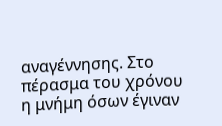αναγέννησης. Στο πέρασμα του χρόνου η μνήμη όσων έγιναν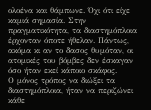ολοένα και θάμπωνε. Όχι ότι είχε καμιά σημασία. Στην πραγματικότητα, τα διαστημόπλοια έρχονταν όποτε ήθελαν. Πάντως, ακόμα κι αν το δασος θυμόταν, οι ατομικές του βόμβες δεν έσκαγαν όσο ήταν εκεί κάποιο σκάφος.
Ο μόνος τρόπος να διώξει τα διαστημόπλοια, ήταν να περιζώνει κάθε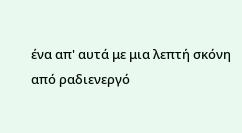ένα απ' αυτά με μια λεπτή σκόνη από ραδιενεργό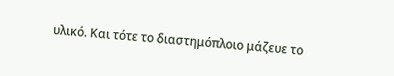υλικό. Και τότε το διαστημόπλοιο μάζευε το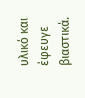υλικό και έφευγε βιαστικά.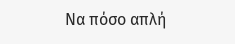Να πόσο απλή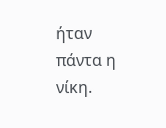ήταν πάντα η νίκη.